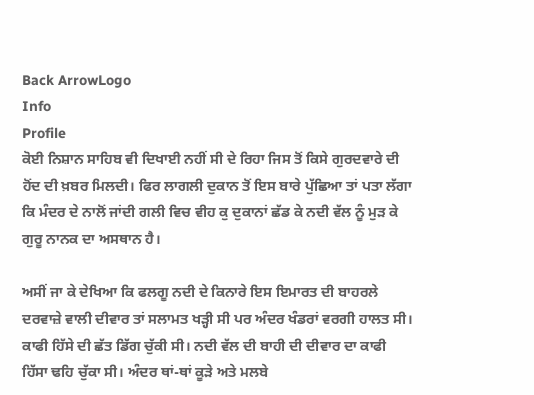Back ArrowLogo
Info
Profile
ਕੋਈ ਨਿਸ਼ਾਨ ਸਾਹਿਬ ਵੀ ਦਿਖਾਈ ਨਹੀਂ ਸੀ ਦੇ ਰਿਹਾ ਜਿਸ ਤੋਂ ਕਿਸੇ ਗੁਰਦਵਾਰੇ ਦੀ ਹੋਂਦ ਦੀ ਖ਼ਬਰ ਮਿਲਦੀ। ਫਿਰ ਲਾਗਲੀ ਦੁਕਾਨ ਤੋਂ ਇਸ ਬਾਰੇ ਪੁੱਛਿਆ ਤਾਂ ਪਤਾ ਲੱਗਾ ਕਿ ਮੰਦਰ ਦੇ ਨਾਲੋਂ ਜਾਂਦੀ ਗਲੀ ਵਿਚ ਵੀਹ ਕੁ ਦੁਕਾਨਾਂ ਛੱਡ ਕੇ ਨਦੀ ਵੱਲ ਨੂੰ ਮੁੜ ਕੇ ਗੁਰੂ ਨਾਨਕ ਦਾ ਅਸਥਾਨ ਹੈ।

ਅਸੀਂ ਜਾ ਕੇ ਦੇਖਿਆ ਕਿ ਫਲਗੂ ਨਦੀ ਦੇ ਕਿਨਾਰੇ ਇਸ ਇਮਾਰਤ ਦੀ ਬਾਹਰਲੇ ਦਰਵਾਜ਼ੇ ਵਾਲੀ ਦੀਵਾਰ ਤਾਂ ਸਲਾਮਤ ਖੜ੍ਹੀ ਸੀ ਪਰ ਅੰਦਰ ਖੰਡਰਾਂ ਵਰਗੀ ਹਾਲਤ ਸੀ। ਕਾਫੀ ਹਿੱਸੇ ਦੀ ਛੱਤ ਡਿੱਗ ਚੁੱਕੀ ਸੀ। ਨਦੀ ਵੱਲ ਦੀ ਬਾਹੀ ਦੀ ਦੀਵਾਰ ਦਾ ਕਾਫੀ ਹਿੱਸਾ ਢਹਿ ਚੁੱਕਾ ਸੀ। ਅੰਦਰ ਥਾਂ-ਥਾਂ ਕੂੜੇ ਅਤੇ ਮਲਬੇ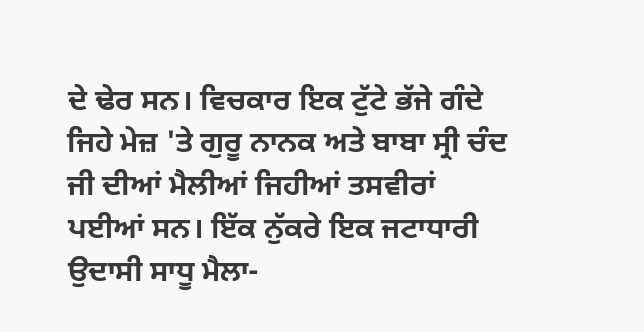ਦੇ ਢੇਰ ਸਨ। ਵਿਚਕਾਰ ਇਕ ਟੁੱਟੇ ਭੱਜੇ ਗੰਦੇ ਜਿਹੇ ਮੇਜ਼ 'ਤੇ ਗੁਰੂ ਨਾਨਕ ਅਤੇ ਬਾਬਾ ਸ੍ਰੀ ਚੰਦ ਜੀ ਦੀਆਂ ਮੈਲੀਆਂ ਜਿਹੀਆਂ ਤਸਵੀਰਾਂ ਪਈਆਂ ਸਨ। ਇੱਕ ਨੁੱਕਰੇ ਇਕ ਜਟਾਧਾਰੀ ਉਦਾਸੀ ਸਾਧੂ ਮੈਲਾ-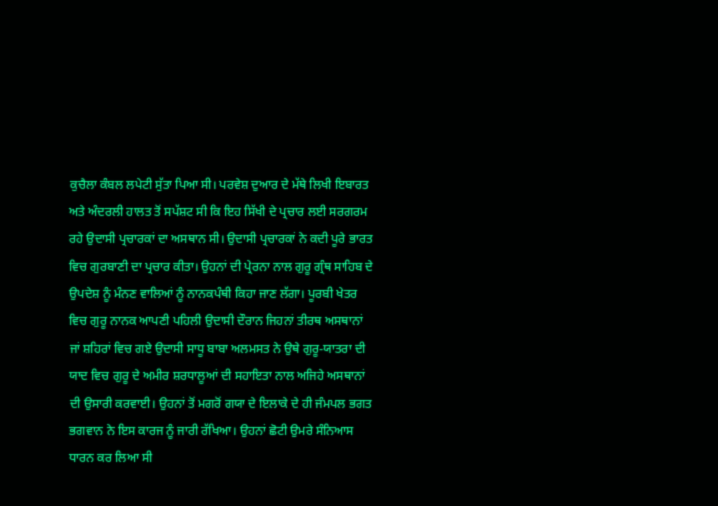ਕੁਚੈਲਾ ਕੰਬਲ ਲਪੇਟੀ ਸੁੱਤਾ ਪਿਆ ਸੀ। ਪਰਵੇਸ਼ ਦੁਆਰ ਦੇ ਮੱਥੇ ਲਿਖੀ ਇਬਾਰਤ ਅਤੇ ਅੰਦਰਲੀ ਹਾਲਤ ਤੋਂ ਸਪੱਸ਼ਟ ਸੀ ਕਿ ਇਹ ਸਿੱਖੀ ਦੇ ਪ੍ਰਚਾਰ ਲਈ ਸਰਗਰਮ ਰਹੇ ਉਦਾਸੀ ਪ੍ਰਚਾਰਕਾਂ ਦਾ ਅਸਥਾਨ ਸੀ। ਉਦਾਸੀ ਪ੍ਰਚਾਰਕਾਂ ਨੇ ਕਦੀ ਪੂਰੇ ਭਾਰਤ ਵਿਚ ਗੁਰਬਾਣੀ ਦਾ ਪ੍ਰਚਾਰ ਕੀਤਾ। ਉਹਨਾਂ ਦੀ ਪ੍ਰੇਰਨਾ ਨਾਲ ਗੁਰੂ ਗ੍ਰੰਥ ਸਾਹਿਬ ਦੇ ਉਪਦੇਸ਼ ਨੂੰ ਮੰਨਣ ਵਾਲਿਆਂ ਨੂੰ ਨਾਨਕਪੰਥੀ ਕਿਹਾ ਜਾਣ ਲੱਗਾ। ਪੂਰਬੀ ਖੇਤਰ ਵਿਚ ਗੁਰੂ ਨਾਨਕ ਆਪਣੀ ਪਹਿਲੀ ਉਦਾਸੀ ਦੌਰਾਨ ਜਿਹਨਾਂ ਤੀਰਥ ਅਸਥਾਨਾਂ ਜਾਂ ਸ਼ਹਿਰਾਂ ਵਿਚ ਗਏ ਉਦਾਸੀ ਸਾਧੂ ਬਾਬਾ ਅਲਮਸਤ ਨੇ ਉਥੇ ਗੁਰੂ-ਯਾਤਰਾ ਦੀ ਯਾਦ ਵਿਚ ਗੁਰੂ ਦੇ ਅਮੀਰ ਸ਼ਰਧਾਲੂਆਂ ਦੀ ਸਹਾਇਤਾ ਨਾਲ ਅਜਿਹੇ ਅਸਥਾਨਾਂ ਦੀ ਉਸਾਰੀ ਕਰਵਾਈ। ਉਹਨਾਂ ਤੋਂ ਮਗਰੋਂ ਗਯਾ ਦੇ ਇਲਾਕੇ ਦੇ ਹੀ ਜੰਮਪਲ ਭਗਤ ਭਗਵਾਨ ਨੇ ਇਸ ਕਾਰਜ ਨੂੰ ਜਾਰੀ ਰੱਖਿਆ। ਉਹਨਾਂ ਛੋਟੀ ਉਮਰੇ ਸੰਨਿਆਸ ਧਾਰਨ ਕਰ ਲਿਆ ਸੀ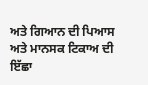ਅਤੇ ਗਿਆਨ ਦੀ ਪਿਆਸ ਅਤੇ ਮਾਨਸਕ ਟਿਕਾਅ ਦੀ ਇੱਛਾ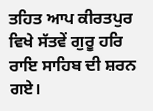ਤਹਿਤ ਆਪ ਕੀਰਤਪੁਰ ਵਿਖੇ ਸੱਤਵੇਂ ਗੁਰੂ ਹਰਿ ਰਾਇ ਸਾਹਿਬ ਦੀ ਸ਼ਰਨ ਗਏ।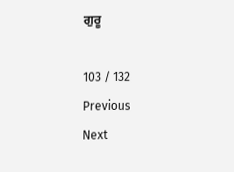ਗੁਰੂ

103 / 132
Previous
Next